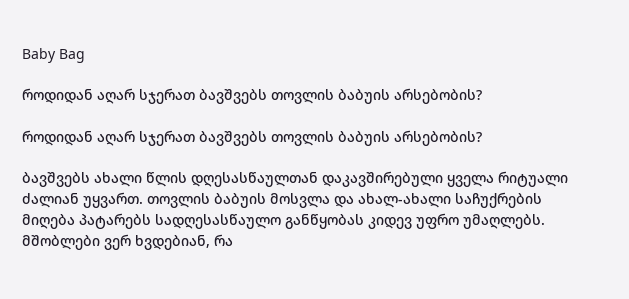Baby Bag

როდიდან აღარ სჯერათ ბავშვებს თოვლის ბაბუის არსებობის?

როდიდან აღარ სჯერათ ბავშვებს თოვლის ბაბუის არსებობის?

ბავშვებს ახალი წლის დღესასწაულთან დაკავშირებული ყველა რიტუალი ძალიან უყვართ. თოვლის ბაბუის მოსვლა და ახალ-ახალი საჩუქრების მიღება პატარებს სადღესასწაულო განწყობას კიდევ უფრო უმაღლებს. მშობლები ვერ ხვდებიან, რა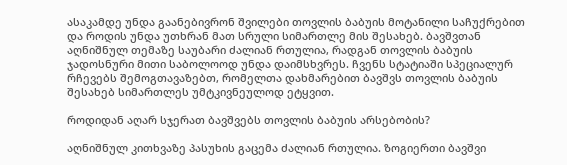ასაკამდე უნდა გაანებივრონ შვილები თოვლის ბაბუის მოტანილი საჩუქრებით და როდის უნდა უთხრან მათ სრული სიმართლე მის შესახებ. ბავშვთან აღნიშნულ თემაზე საუბარი ძალიან რთულია, რადგან თოვლის ბაბუის ჯადოსნური მითი საბოლოოდ უნდა დაიმსხვრეს. ჩვენს სტატიაში სპეციალურ რჩევებს შემოგთავაზებთ, რომელთა დახმარებით ბავშვს თოვლის ბაბუის შესახებ სიმართლეს უმტკივნეულოდ ეტყვით.

როდიდან აღარ სჯერათ ბავშვებს თოვლის ბაბუის არსებობის?

აღნიშნულ კითხვაზე პასუხის გაცემა ძალიან რთულია. ზოგიერთი ბავშვი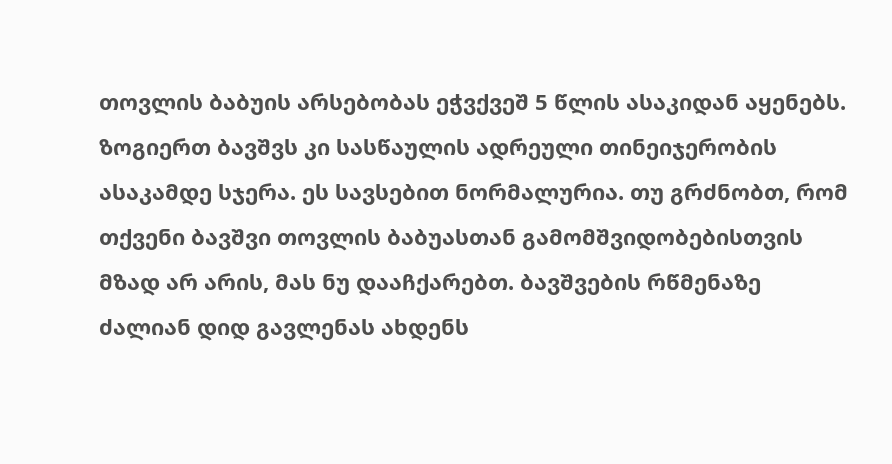თოვლის ბაბუის არსებობას ეჭვქვეშ 5 წლის ასაკიდან აყენებს. ზოგიერთ ბავშვს კი სასწაულის ადრეული თინეიჯერობის ასაკამდე სჯერა. ეს სავსებით ნორმალურია. თუ გრძნობთ, რომ თქვენი ბავშვი თოვლის ბაბუასთან გამომშვიდობებისთვის მზად არ არის, მას ნუ დააჩქარებთ. ბავშვების რწმენაზე ძალიან დიდ გავლენას ახდენს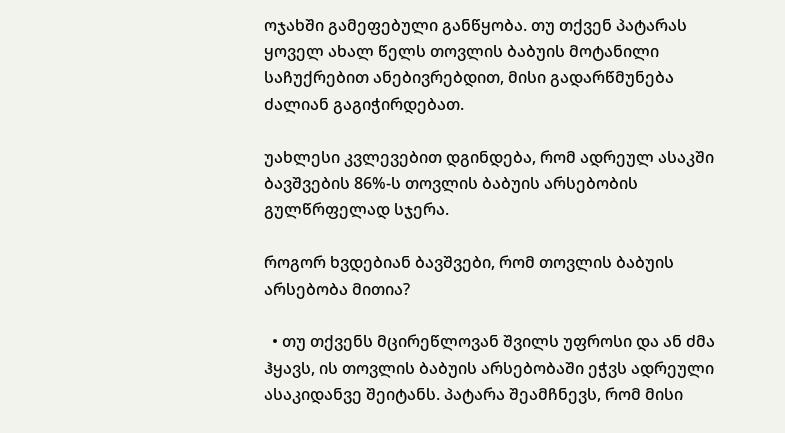ოჯახში გამეფებული განწყობა. თუ თქვენ პატარას ყოველ ახალ წელს თოვლის ბაბუის მოტანილი საჩუქრებით ანებივრებდით, მისი გადარწმუნება ძალიან გაგიჭირდებათ.

უახლესი კვლევებით დგინდება, რომ ადრეულ ასაკში ბავშვების 86%-ს თოვლის ბაბუის არსებობის გულწრფელად სჯერა.

როგორ ხვდებიან ბავშვები, რომ თოვლის ბაბუის არსებობა მითია?

  • თუ თქვენს მცირეწლოვან შვილს უფროსი და ან ძმა ჰყავს, ის თოვლის ბაბუის არსებობაში ეჭვს ადრეული ასაკიდანვე შეიტანს. პატარა შეამჩნევს, რომ მისი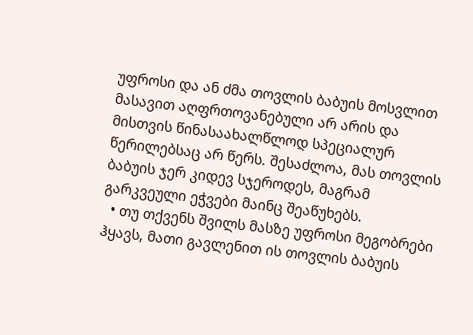უფროსი და ან ძმა თოვლის ბაბუის მოსვლით მასავით აღფრთოვანებული არ არის და მისთვის წინასაახალწლოდ სპეციალურ წერილებსაც არ წერს. შესაძლოა, მას თოვლის ბაბუის ჯერ კიდევ სჯეროდეს, მაგრამ გარკვეული ეჭვები მაინც შეაწუხებს.
  • თუ თქვენს შვილს მასზე უფროსი მეგობრები ჰყავს, მათი გავლენით ის თოვლის ბაბუის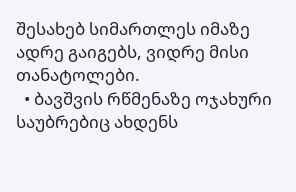შესახებ სიმართლეს იმაზე ადრე გაიგებს, ვიდრე მისი თანატოლები.
  • ბავშვის რწმენაზე ოჯახური საუბრებიც ახდენს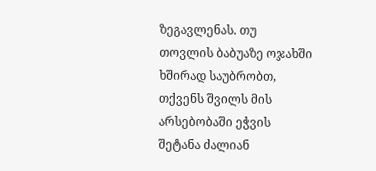ზეგავლენას. თუ თოვლის ბაბუაზე ოჯახში ხშირად საუბრობთ, თქვენს შვილს მის არსებობაში ეჭვის შეტანა ძალიან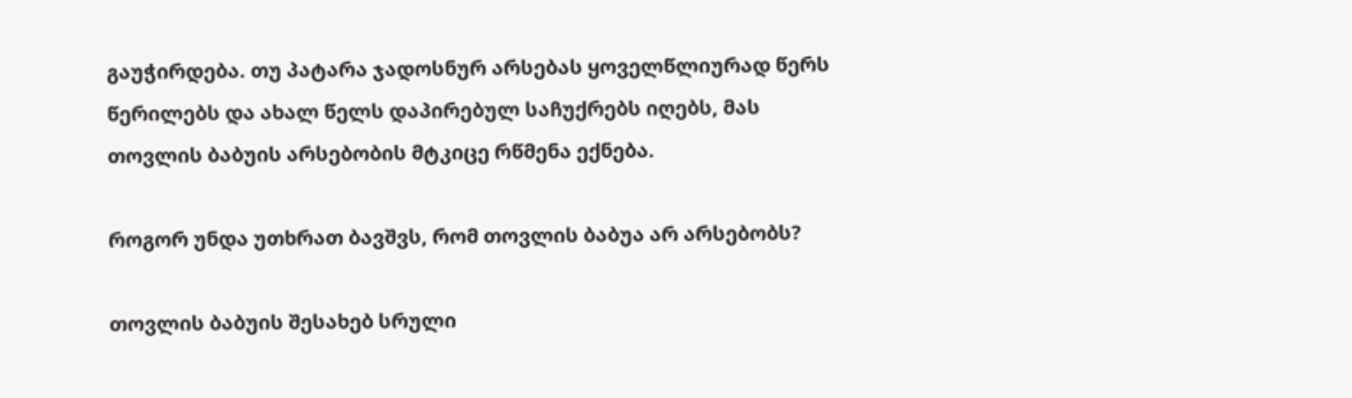გაუჭირდება. თუ პატარა ჯადოსნურ არსებას ყოველწლიურად წერს წერილებს და ახალ წელს დაპირებულ საჩუქრებს იღებს, მას თოვლის ბაბუის არსებობის მტკიცე რწმენა ექნება.

როგორ უნდა უთხრათ ბავშვს, რომ თოვლის ბაბუა არ არსებობს?

თოვლის ბაბუის შესახებ სრული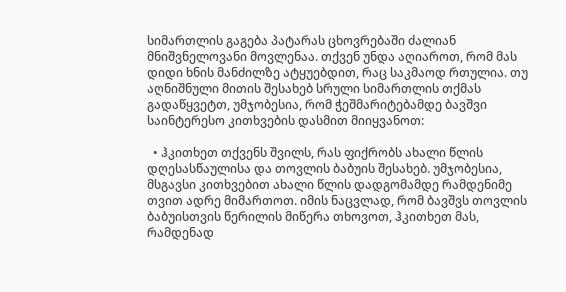სიმართლის გაგება პატარას ცხოვრებაში ძალიან მნიშვნელოვანი მოვლენაა. თქვენ უნდა აღიაროთ, რომ მას დიდი ხნის მანძილზე ატყუებდით, რაც საკმაოდ რთულია. თუ აღნიშნული მითის შესახებ სრული სიმართლის თქმას გადაწყვეტთ, უმჯობესია, რომ ჭეშმარიტებამდე ბავშვი საინტერესო კითხვების დასმით მიიყვანოთ:

  • ჰკითხეთ თქვენს შვილს, რას ფიქრობს ახალი წლის დღესასწაულისა და თოვლის ბაბუის შესახებ. უმჯობესია, მსგავსი კითხვებით ახალი წლის დადგომამდე რამდენიმე თვით ადრე მიმართოთ. იმის ნაცვლად, რომ ბავშვს თოვლის ბაბუისთვის წერილის მიწერა თხოვოთ, ჰკითხეთ მას, რამდენად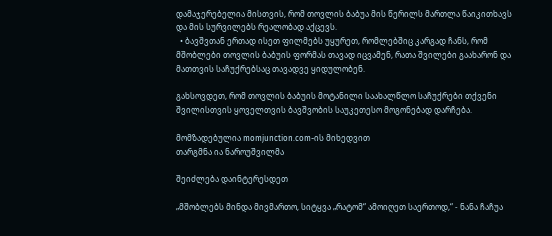დამაჯერებელია მისთვის, რომ თოვლის ბაბუა მის წერილს მართლა წაიკითხავს და მის სურვილებს რეალობად აქცევს.
  • ბავშვთან ერთად ისეთ ფილმებს უყურეთ, რომლებშიც კარგად ჩანს, რომ მშობლები თოვლის ბაბუის ფორმას თავად იცვამენ, რათა შვილები გაახარონ და მათთვის საჩუქრებსაც თავადვე ყიდულობენ.

გახსოვდეთ, რომ თოვლის ბაბუის მოტანილი საახალწლო საჩუქრები თქვენი შვილისთვის ყოველთვის ბავშვობის საუკეთესო მოგონებად დარჩება.

მომზადებულია momjunction.com-ის მიხედვით
თარგმნა ია ნაროუშვილმა

შეიძლება დაინტერესდეთ

„მშობლებს მინდა მივმართო, სიტყვა „რატომ“ ამოიღეთ საერთოდ,“ - ნანა ჩაჩუა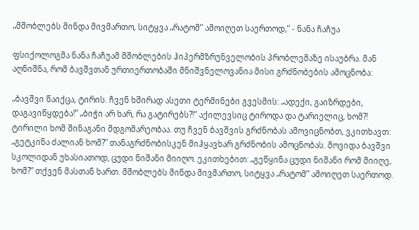„მშობლებს მინდა მივმართო, სიტყვა „რატომ“ ამოიღეთ საერთოდ,“ - ნანა ჩაჩუა

ფსიქოლოგმა ნანა ჩაჩუამ მშობლების ჰიპერმზრუნველობის პრობლემაზე ისაუბრა. მან აღნიშნა, რომ ბავშვთან ურთიერთობაში მნიშვნელოვანია მისი გრძნობების ამოცნობა:

„ბავშვი წაიქცა, ტირის. ჩვენ ხშირად ასეთი ტერმინები გვესმის: „ადექი, გაიზრდები, დაგავიწყდება!“ „ბიჭი არ ხარ, რა გატირებს?!“ აქილევსიც ტიროდა და ტარიელიც, ხომ?! ტირილი ხომ შინაგანი მდგომარეობაა. თუ ჩვენ ბავშვის გრძნობას ამოვიცნობთ, ვკითხავთ: „გეტკინა ძალიან ხომ?“ თანაგრძნობისკენ მიჰყავხარ გრძნობის ამოცნობას. მოვიდა ბავშვი სკოლიდან უხასიათოდ, ცუდი ნიშანი მიიღო. ეკითხებით: „გეწყინა ცუდი ნიშანი რომ მიიღე, ხომ?“ თქვენ მასთან ხართ. მშობლებს მინდა მივმართო, სიტყვა „რატომ“ ამოიღეთ საერთოდ.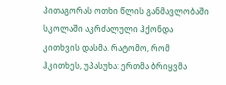პითაგორას ოთხი წლის განმავლობაში სკოლაში აკრძალული ჰქონდა კითხვის დასმა. რატომო, რომ ჰკითხეს, უპასუხა: ერთმა ბრიყვმა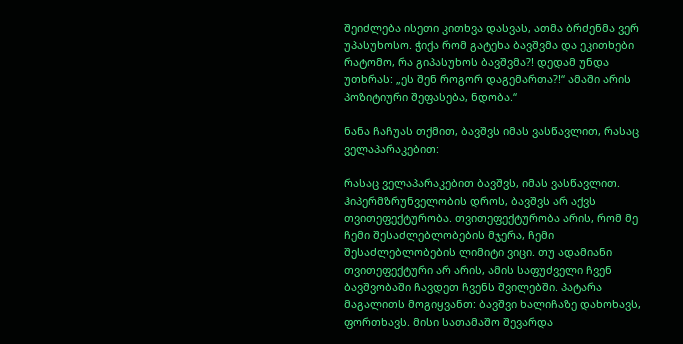შეიძლება ისეთი კითხვა დასვას, ათმა ბრძენმა ვერ უპასუხოსო. ჭიქა რომ გატეხა ბავშვმა და ეკითხები რატომო, რა გიპასუხოს ბავშვმა?! დედამ უნდა უთხრას: „ეს შენ როგორ დაგემართა?!“ ამაში არის პოზიტიური შეფასება, ნდობა.“

ნანა ჩაჩუას თქმით, ბავშვს იმას ვასწავლით, რასაც ველაპარაკებით:

რასაც ველაპარაკებით ბავშვს, იმას ვასწავლით. ჰიპერმზრუნველობის დროს, ბავშვს არ აქვს თვითეფექტურობა. თვითეფექტურობა არის, რომ მე ჩემი შესაძლებლობების მჯერა, ჩემი შესაძლებლობების ლიმიტი ვიცი. თუ ადამიანი თვითეფექტური არ არის, ამის საფუძველი ჩვენ ბავშვობაში ჩავდეთ ჩვენს შვილებში. პატარა მაგალითს მოგიყვანთ: ბავშვი ხალიჩაზე დახოხავს, ფორთხავს. მისი სათამაშო შევარდა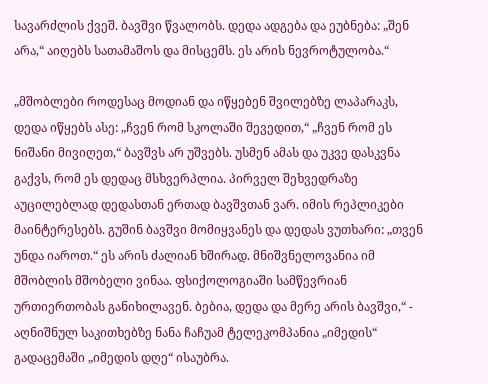სავარძლის ქვეშ. ბავშვი წვალობს. დედა ადგება და ეუბნება: „შენ არა,“ აიღებს სათამაშოს და მისცემს. ეს არის ნევროტულობა.“

„მშობლები როდესაც მოდიან და იწყებენ შვილებზე ლაპარაკს, დედა იწყებს ასე: „ჩვენ რომ სკოლაში შევედით,“ „ჩვენ რომ ეს ნიშანი მივიღეთ,“ ბავშვს არ უშვებს. უსმენ ამას და უკვე დასკვნა გაქვს, რომ ეს დედაც მსხვერპლია. პირველ შეხვედრაზე აუცილებლად დედასთან ერთად ბავშვთან ვარ. იმის რეპლიკები მაინტერესებს. გუშინ ბავშვი მომიყვანეს და დედას ვუთხარი: „თვენ უნდა იაროთ.“ ეს არის ძალიან ხშირად. მნიშვნელოვანია იმ მშობლის მშობელი ვინაა. ფსიქოლოგიაში სამწევრიან ურთიერთობას განიხილავენ. ბებია, დედა და მერე არის ბავშვი,“ - აღნიშნულ საკითხებზე ნანა ჩაჩუამ ტელეკომპანია „იმედის“ გადაცემაში „იმედის დღე“ ისაუბრა.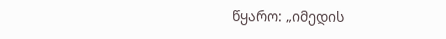წყარო: „იმედის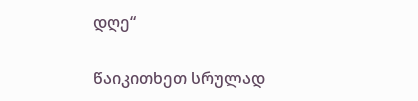დღე“

წაიკითხეთ სრულად